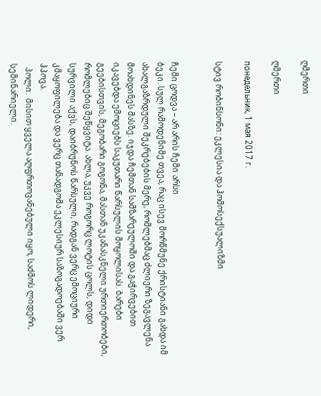ღმერთი

ღმერთი

понедельник, 1 мая 2017 г.

სტივ რობინსონი: ეკლესია და ჰომოსექსუალიზმი


ჩემი ცოდვა – არ არის ჩემი არსი
ბეკი. სულ რამოდენიმე თვეა, რაც ისევ მორწმუნე ქრისტიანი გახდა იმ ახალგაზრდული შეკრებების მერე, რომლებმაც ძლიერი ზეგავლენა მოახდინეს მასზე. იჯდა ჩემთან სამზარეულოში და გაჭირვებით იკავებდა ემოციებს საკუთარი წარსულის მოყოლისას. ბარები გეებისთვის, მეგობარი გოგონა, მასთან უკანასკნელი ურთიერთობები, რომლებიც შეწყვიტა. ახლა, უკვე როგორც ლოტის ცოლს, დიდი სურვილი აქვს, დაიბრუნოს წარსული, რადგან ვერც ემოციური კმაყოფილება და ვერც თანადგომა ეკლესიურ საზოგადოებაში ვერ ჰპოვა.
  პოლი.  მისით ყველა აღფრთოვანებული იყო, საძმოს ლიდერი, სემინარიელი.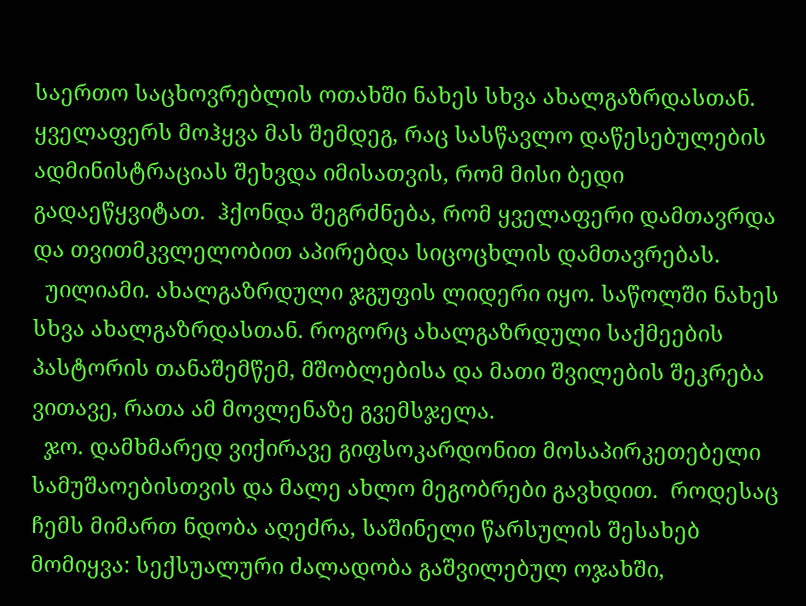საერთო საცხოვრებლის ოთახში ნახეს სხვა ახალგაზრდასთან. ყველაფერს მოჰყვა მას შემდეგ, რაც სასწავლო დაწესებულების ადმინისტრაციას შეხვდა იმისათვის, რომ მისი ბედი გადაეწყვიტათ.  ჰქონდა შეგრძნება, რომ ყველაფერი დამთავრდა და თვითმკვლელობით აპირებდა სიცოცხლის დამთავრებას.
  უილიამი. ახალგაზრდული ჯგუფის ლიდერი იყო. საწოლში ნახეს სხვა ახალგაზრდასთან. როგორც ახალგაზრდული საქმეების პასტორის თანაშემწემ, მშობლებისა და მათი შვილების შეკრება ვითავე, რათა ამ მოვლენაზე გვემსჯელა.
  ჯო. დამხმარედ ვიქირავე გიფსოკარდონით მოსაპირკეთებელი სამუშაოებისთვის და მალე ახლო მეგობრები გავხდით.  როდესაც ჩემს მიმართ ნდობა აღეძრა, საშინელი წარსულის შესახებ მომიყვა: სექსუალური ძალადობა გაშვილებულ ოჯახში,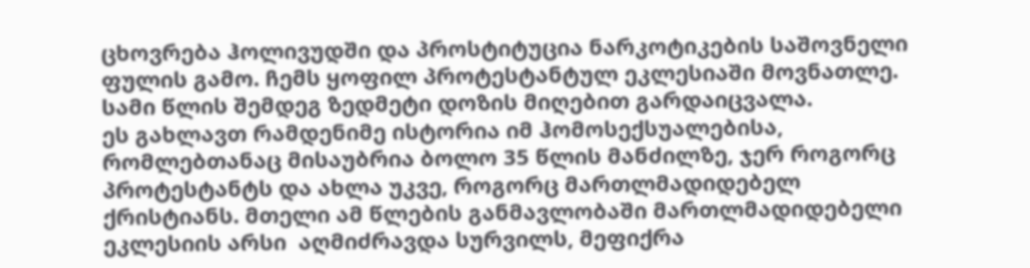ცხოვრება ჰოლივუდში და პროსტიტუცია ნარკოტიკების საშოვნელი ფულის გამო. ჩემს ყოფილ პროტესტანტულ ეკლესიაში მოვნათლე. სამი წლის შემდეგ ზედმეტი დოზის მიღებით გარდაიცვალა.
ეს გახლავთ რამდენიმე ისტორია იმ ჰომოსექსუალებისა, რომლებთანაც მისაუბრია ბოლო 35 წლის მანძილზე, ჯერ როგორც პროტესტანტს და ახლა უკვე, როგორც მართლმადიდებელ ქრისტიანს. მთელი ამ წლების განმავლობაში მართლმადიდებელი ეკლესიის არსი  აღმიძრავდა სურვილს, მეფიქრა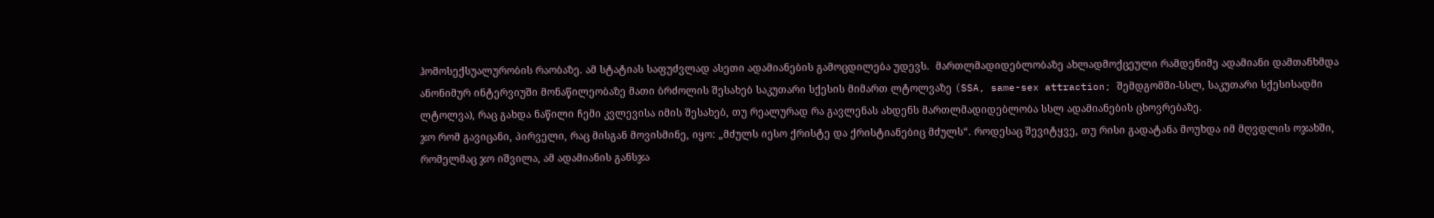ჰომოსექსუალურობის რაობაზე. ამ სტატიას საფუძვლად ასეთი ადამიანების გამოცდილება უდევს.  მართლმადიდებლობაზე ახლადმოქცეული რამდენიმე ადამიანი დამთანხმდა ანონიმურ ინტერვიუში მონაწილეობაზე მათი ბრძოლის შესახებ საკუთარი სქესის მიმართ ლტოლვაზე (SSA, same-sex attraction; შემდგომში-სსლ, საკუთარი სქესისადმი ლტოლვა), რაც გახდა ნაწილი ჩემი კვლევისა იმის შესახებ, თუ რეალურად რა გავლენას ახდენს მართლმადიდებლობა სსლ ადამიანების ცხოვრებაზე.
ჯო რომ გავიცანი, პირველი, რაც მისგან მოვისმინე, იყო: „მძულს იესო ქრისტე და ქრისტიანებიც მძულს“. როდესაც შევიტყვე, თუ რისი გადატანა მოუხდა იმ მღვდლის ოჯახში, რომელმაც ჯო იშვილა, ამ ადამიანის განსჯა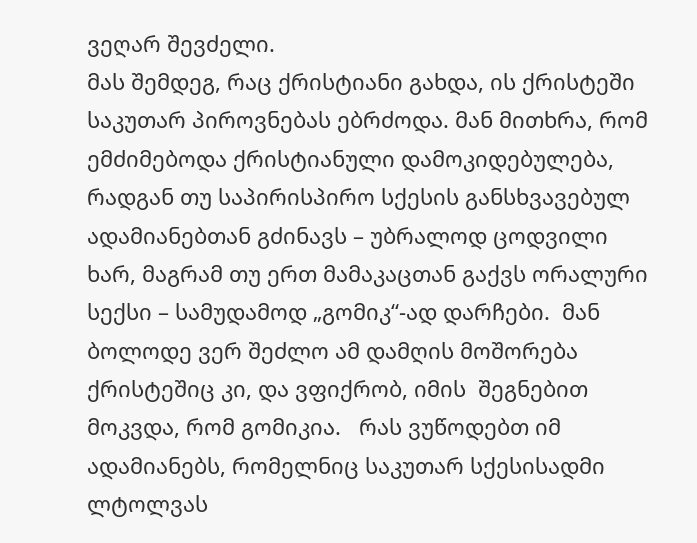ვეღარ შევძელი.
მას შემდეგ, რაც ქრისტიანი გახდა, ის ქრისტეში საკუთარ პიროვნებას ებრძოდა. მან მითხრა, რომ ემძიმებოდა ქრისტიანული დამოკიდებულება, რადგან თუ საპირისპირო სქესის განსხვავებულ ადამიანებთან გძინავს – უბრალოდ ცოდვილი ხარ, მაგრამ თუ ერთ მამაკაცთან გაქვს ორალური სექსი – სამუდამოდ „გომიკ“-ად დარჩები.  მან ბოლოდე ვერ შეძლო ამ დამღის მოშორება ქრისტეშიც კი, და ვფიქრობ, იმის  შეგნებით მოკვდა, რომ გომიკია.   რას ვუწოდებთ იმ ადამიანებს, რომელნიც საკუთარ სქესისადმი  ლტოლვას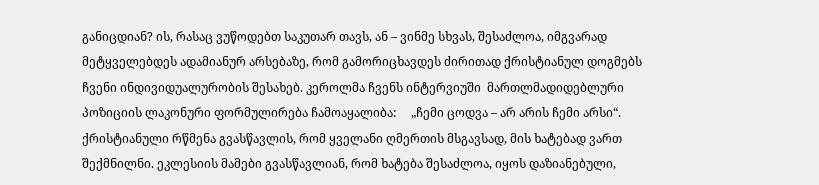განიცდიან? ის, რასაც ვუწოდებთ საკუთარ თავს, ან – ვინმე სხვას, შესაძლოა, იმგვარად მეტყველებდეს ადამიანურ არსებაზე, რომ გამორიცხავდეს ძირითად ქრისტიანულ დოგმებს ჩვენი ინდივიდუალურობის შესახებ. კეროლმა ჩვენს ინტერვიუში  მართლმადიდებლური პოზიციის ლაკონური ფორმულირება ჩამოაყალიბა:     „ჩემი ცოდვა – არ არის ჩემი არსი“.
ქრისტიანული რწმენა გვასწავლის, რომ ყველანი ღმერთის მსგავსად, მის ხატებად ვართ შექმნილნი. ეკლესიის მამები გვასწავლიან, რომ ხატება შესაძლოა, იყოს დაზიანებული,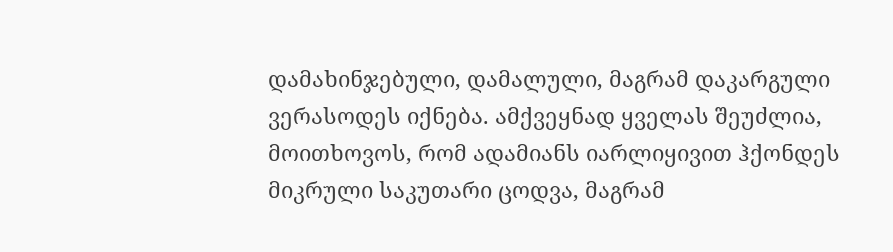დამახინჯებული, დამალული, მაგრამ დაკარგული ვერასოდეს იქნება. ამქვეყნად ყველას შეუძლია, მოითხოვოს, რომ ადამიანს იარლიყივით ჰქონდეს მიკრული საკუთარი ცოდვა, მაგრამ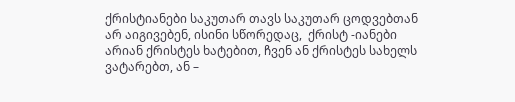ქრისტიანები საკუთარ თავს საკუთარ ცოდვებთან არ აიგივებენ, ისინი სწორედაც,  ქრისტ -იანები   არიან ქრისტეს ხატებით, ჩვენ ან ქრისტეს სახელს ვატარებთ, ან –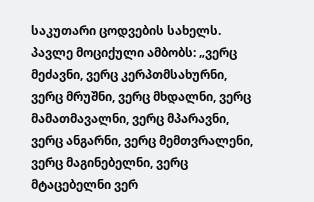საკუთარი ცოდვების სახელს.
პავლე მოციქული ამბობს: „ვერც მეძავნი, ვერც კერპთმსახურნი, ვერც მრუშნი, ვერც მხდალნი, ვერც მამათმავალნი, ვერც მპარავნი, ვერც ანგარნი, ვერც მემთვრალენი, ვერც მაგინებელნი, ვერც მტაცებელნი ვერ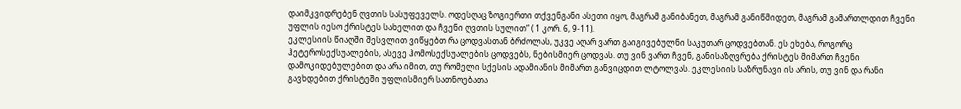დაიმკვიდრებენ ღვთის სასუფეველს. ოდესღაც ზოგიერთი თქვენგანი ასეთი იყო, მაგრამ განიბანეთ, მაგრამ განიწმიდეთ, მაგრამ გამართლდით ჩვენი უფლის იესო ქრისტეს სახელით და ჩვენი ღვთის სულით“ ( 1 კორ. 6, 9-11).
ეკლესიის წიაღში შესვლით ვიწყებთ რა ცოდვასთან ბრძოლას, უკვე აღარ ვართ გაიგივებულნი საკუთარ ცოდვებთან. ეს ეხება, როგორც ჰეტეროსექსუალების, ასევე ჰომოსექსუალების ცოდვებს, ნებისმიერ ცოდვას. თუ ვინ ვართ ჩვენ, განისაზღვრება ქრისტეს მიმართ ჩვენი დამოკიდებულებით და არა იმით, თუ რომელი სქესის ადამიანის მიმართ განვიცდით ლტოლვას. ეკლესიის საზრუნავი ის არის, თუ ვინ და რანი გავხდებით ქრისტეში უფლისმიერ სათნოებათა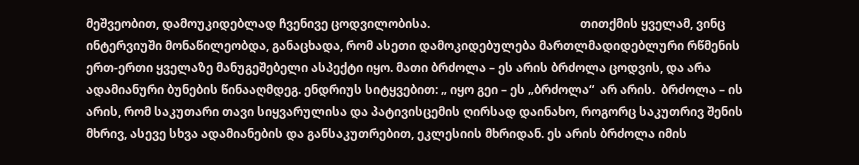მეშვეობით, დამოუკიდებლად ჩვენივე ცოდვილობისა.                                                  თითქმის ყველამ, ვინც ინტერვიუში მონაწილეობდა, განაცხადა, რომ ასეთი დამოკიდებულება მართლმადიდებლური რწმენის ერთ-ერთი ყველაზე მანუგეშებელი ასპექტი იყო. მათი ბრძოლა – ეს არის ბრძოლა ცოდვის, და არა ადამიანური ბუნების წინააღმდეგ. ენდრიუს სიტყვებით: „ იყო გეი – ეს „ბრძოლა“  არ არის.  ბრძოლა – ის არის, რომ საკუთარი თავი სიყვარულისა და პატივისცემის ღირსად დაინახო, როგორც საკუთრივ შენის მხრივ, ასევე სხვა ადამიანების და განსაკუთრებით, ეკლესიის მხრიდან. ეს არის ბრძოლა იმის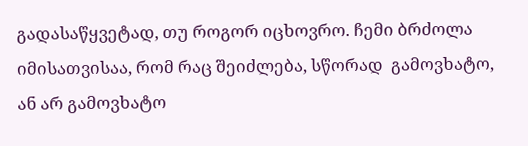გადასაწყვეტად, თუ როგორ იცხოვრო. ჩემი ბრძოლა იმისათვისაა, რომ რაც შეიძლება, სწორად  გამოვხატო, ან არ გამოვხატო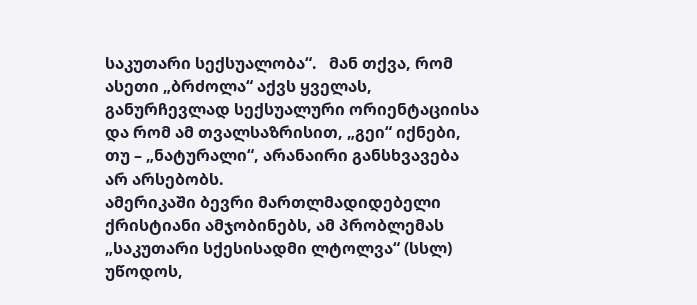საკუთარი სექსუალობა“.   მან თქვა, რომ ასეთი „ბრძოლა“ აქვს ყველას, განურჩევლად სექსუალური ორიენტაციისა და რომ ამ თვალსაზრისით, „გეი“ იქნები, თუ – „ნატურალი“, არანაირი განსხვავება არ არსებობს.
ამერიკაში ბევრი მართლმადიდებელი ქრისტიანი ამჯობინებს, ამ პრობლემას „საკუთარი სქესისადმი ლტოლვა“ (სსლ) უწოდოს,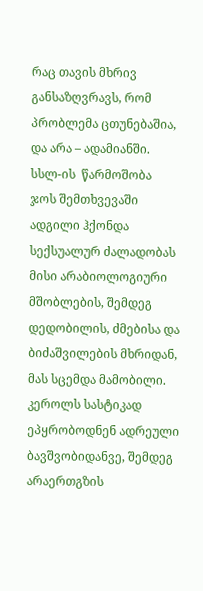რაც თავის მხრივ განსაზღვრავს, რომ პრობლემა ცთუნებაშია, და არა – ადამიანში.
სსლ-ის  წარმოშობა
ჯოს შემთხვევაში ადგილი ჰქონდა სექსუალურ ძალადობას მისი არაბიოლოგიური მშობლების, შემდეგ დედობილის, ძმებისა და ბიძაშვილების მხრიდან, მას სცემდა მამობილი.  კეროლს სასტიკად ეპყრობოდნენ ადრეული ბავშვობიდანვე, შემდეგ არაერთგზის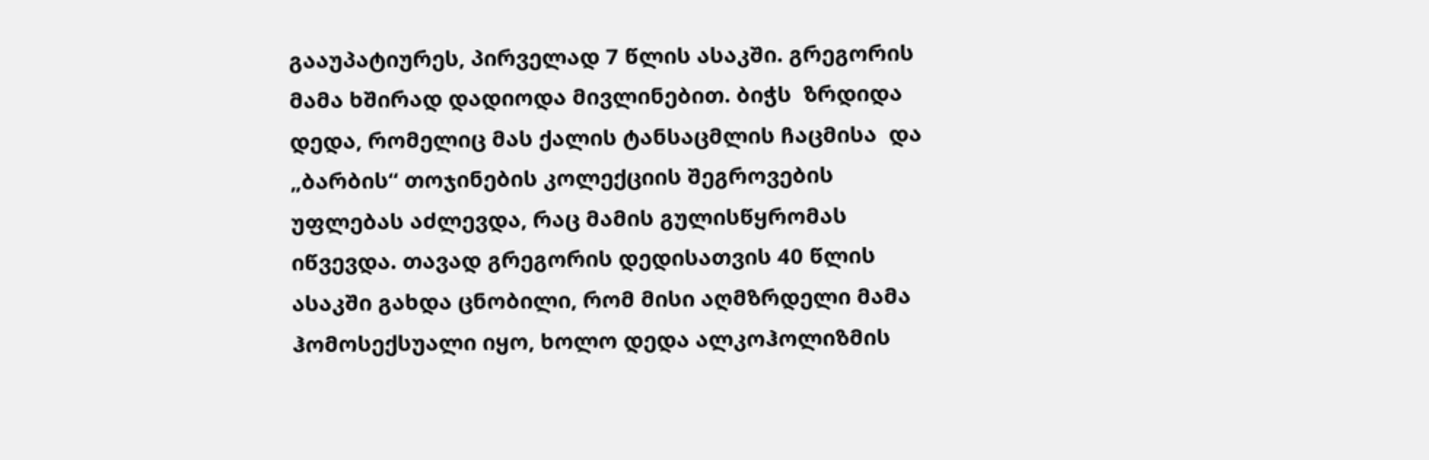გააუპატიურეს, პირველად 7 წლის ასაკში. გრეგორის მამა ხშირად დადიოდა მივლინებით. ბიჭს  ზრდიდა დედა, რომელიც მას ქალის ტანსაცმლის ჩაცმისა  და „ბარბის“ თოჯინების კოლექციის შეგროვების უფლებას აძლევდა, რაც მამის გულისწყრომას იწვევდა. თავად გრეგორის დედისათვის 40 წლის ასაკში გახდა ცნობილი, რომ მისი აღმზრდელი მამა ჰომოსექსუალი იყო, ხოლო დედა ალკოჰოლიზმის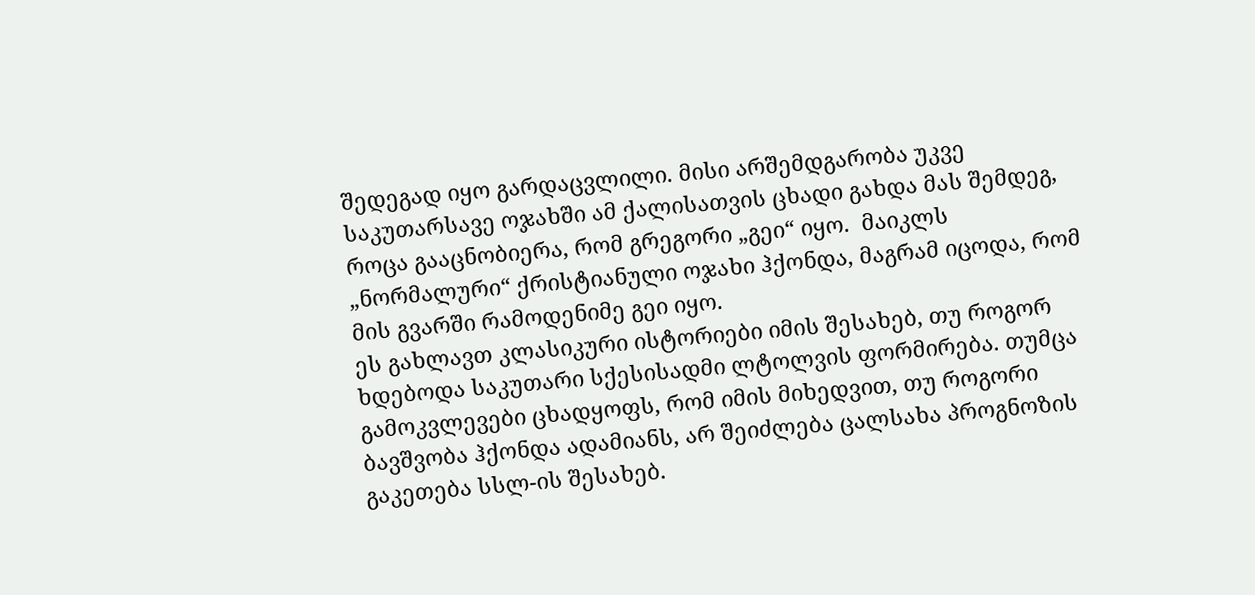შედეგად იყო გარდაცვლილი. მისი არშემდგარობა უკვე საკუთარსავე ოჯახში ამ ქალისათვის ცხადი გახდა მას შემდეგ, როცა გააცნობიერა, რომ გრეგორი „გეი“ იყო.  მაიკლს „ნორმალური“ ქრისტიანული ოჯახი ჰქონდა, მაგრამ იცოდა, რომ მის გვარში რამოდენიმე გეი იყო.
ეს გახლავთ კლასიკური ისტორიები იმის შესახებ, თუ როგორ ხდებოდა საკუთარი სქესისადმი ლტოლვის ფორმირება. თუმცა გამოკვლევები ცხადყოფს, რომ იმის მიხედვით, თუ როგორი ბავშვობა ჰქონდა ადამიანს, არ შეიძლება ცალსახა პროგნოზის გაკეთება სსლ-ის შესახებ.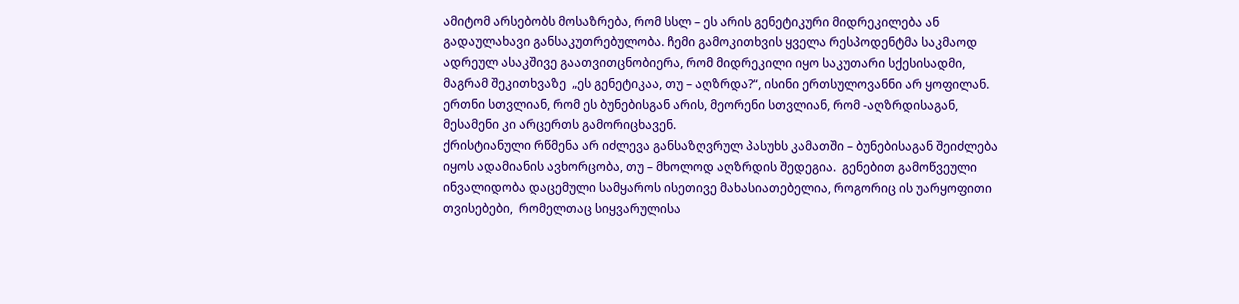ამიტომ არსებობს მოსაზრება, რომ სსლ – ეს არის გენეტიკური მიდრეკილება ან გადაულახავი განსაკუთრებულობა. ჩემი გამოკითხვის ყველა რესპოდენტმა საკმაოდ ადრეულ ასაკშივე გაათვითცნობიერა, რომ მიდრეკილი იყო საკუთარი სქესისადმი, მაგრამ შეკითხვაზე  „ეს გენეტიკაა, თუ – აღზრდა?“, ისინი ერთსულოვანნი არ ყოფილან. ერთნი სთვლიან, რომ ეს ბუნებისგან არის, მეორენი სთვლიან, რომ -აღზრდისაგან, მესამენი კი არცერთს გამორიცხავენ.
ქრისტიანული რწმენა არ იძლევა განსაზღვრულ პასუხს კამათში – ბუნებისაგან შეიძლება იყოს ადამიანის ავხორცობა, თუ – მხოლოდ აღზრდის შედეგია.  გენებით გამოწვეული ინვალიდობა დაცემული სამყაროს ისეთივე მახასიათებელია, როგორიც ის უარყოფითი თვისებები,  რომელთაც სიყვარულისა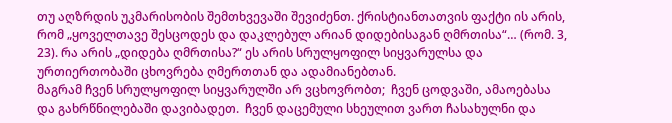თუ აღზრდის უკმარისობის შემთხვევაში შევიძენთ. ქრისტიანთათვის ფაქტი ის არის, რომ „ყოველთავე შესცოდეს და დაკლებულ არიან დიდებისაგან ღმრთისა“… (რომ. 3, 23). რა არის „დიდება ღმრთისა?“ ეს არის სრულყოფილ სიყვარულსა და ურთიერთობაში ცხოვრება ღმერთთან და ადამიანებთან.
მაგრამ ჩვენ სრულყოფილ სიყვარულში არ ვცხოვრობთ;  ჩვენ ცოდვაში, ამაოებასა და გახრწნილებაში დავიბადეთ.  ჩვენ დაცემული სხეულით ვართ ჩასახულნი და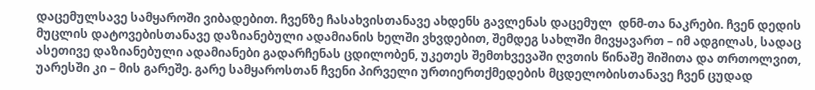დაცემულსავე სამყაროში ვიბადებით. ჩვენზე ჩასახვისთანავე ახდენს გავლენას დაცემულ  დნმ-თა ნაკრები. ჩვენ დედის მუცლის დატოვებისთანავე დაზიანებული ადამიანის ხელში ვხვდებით, შემდეგ სახლში მივყავართ – იმ ადგილას, სადაც ასეთივე დაზიანებული ადამიანები გადარჩენას ცდილობენ, უკეთეს შემთხვევაში ღვთის წინაშე შიშითა და თრთოლვით, უარესში კი – მის გარეშე. გარე სამყაროსთან ჩვენი პირველი ურთიერთქმედების მცდელობისთანავე ჩვენ ცუდად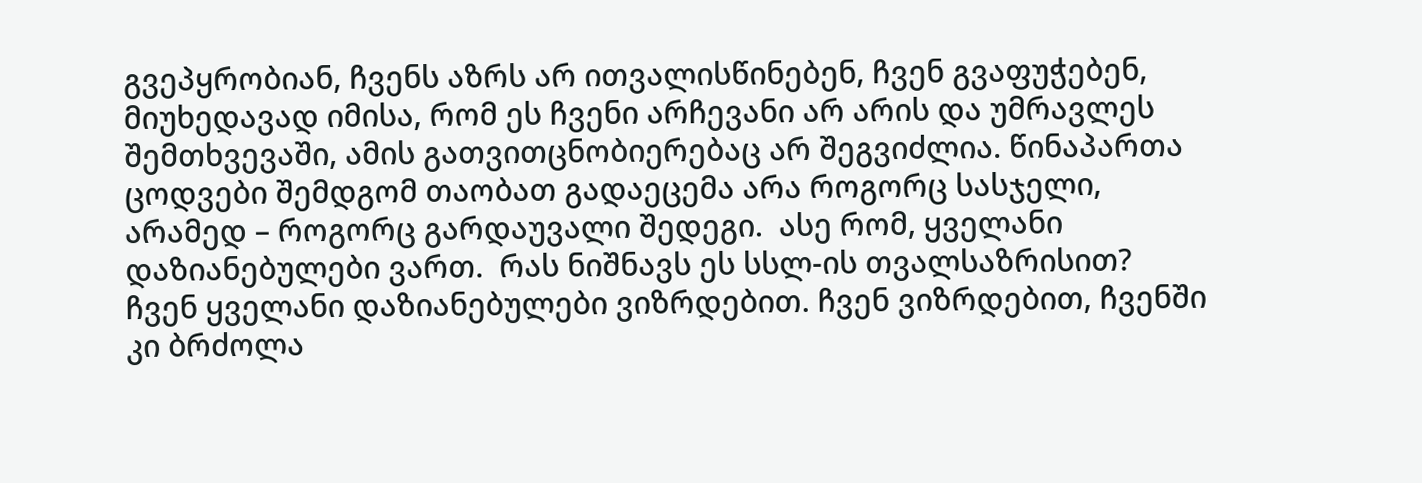გვეპყრობიან, ჩვენს აზრს არ ითვალისწინებენ, ჩვენ გვაფუჭებენ, მიუხედავად იმისა, რომ ეს ჩვენი არჩევანი არ არის და უმრავლეს შემთხვევაში, ამის გათვითცნობიერებაც არ შეგვიძლია. წინაპართა ცოდვები შემდგომ თაობათ გადაეცემა არა როგორც სასჯელი, არამედ – როგორც გარდაუვალი შედეგი.  ასე რომ, ყველანი დაზიანებულები ვართ.  რას ნიშნავს ეს სსლ-ის თვალსაზრისით?  ჩვენ ყველანი დაზიანებულები ვიზრდებით. ჩვენ ვიზრდებით, ჩვენში კი ბრძოლა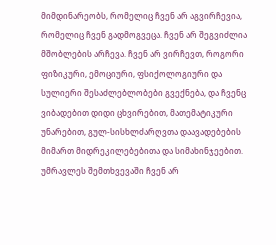მიმდინარეობს, რომელიც ჩვენ არ აგვირჩევია, რომელიც ჩვენ გადმოგვეცა. ჩვენ არ შეგვიძლია მშობლების არჩევა. ჩვენ არ ვირჩევთ, როგორი ფიზიკური, ემოციური, ფსიქოლოგიური და სულიერი შესაძლებლობები გვექნება, და ჩვენც ვიბადებით დიდი ცხვირებით, მათემატიკური უნარებით, გულ-სისხლძარღვთა დაავადებების მიმართ მიდრეკილებებითა და სიმახინჯეებით.  უმრავლეს შემთხვევაში ჩვენ არ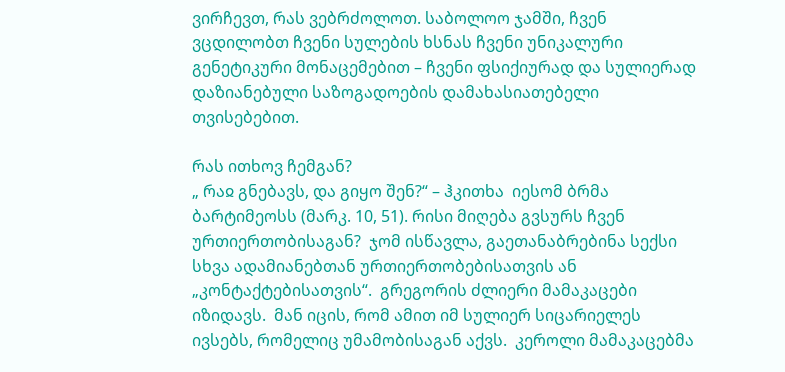ვირჩევთ, რას ვებრძოლოთ. საბოლოო ჯამში, ჩვენ ვცდილობთ ჩვენი სულების ხსნას ჩვენი უნიკალური გენეტიკური მონაცემებით – ჩვენი ფსიქიურად და სულიერად დაზიანებული საზოგადოების დამახასიათებელი თვისებებით.

რას ითხოვ ჩემგან?
„ რაჲ გნებავს, და გიყო შენ?“ – ჰკითხა  იესომ ბრმა ბარტიმეოსს (მარკ. 10, 51). რისი მიღება გვსურს ჩვენ ურთიერთობისაგან?  ჯომ ისწავლა, გაეთანაბრებინა სექსი  სხვა ადამიანებთან ურთიერთობებისათვის ან „კონტაქტებისათვის“.  გრეგორის ძლიერი მამაკაცები იზიდავს.  მან იცის, რომ ამით იმ სულიერ სიცარიელეს ივსებს, რომელიც უმამობისაგან აქვს.  კეროლი მამაკაცებმა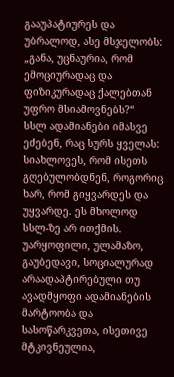გააუპატიურეს და უბრალოდ, ასე მსჯელობს: „განა, უცნაურია, რომ ემოციურადაც და ფიზიკურადაც ქალებთან უფრო მსიამოვნებს?“
სსლ ადამიანები იმასვე ეძებენ, რაც სურს ყველას: სიახლოვეს, რომ ისეთს გღებულობდნენ, როგორიც ხარ, რომ გიყვარდეს და უყვარდე. ეს მხოლოდ სსლ-ზე არ ითქმის. უარყოფილი, ულამაზო, გაუბედავი, სოციალურად არაადაპტირებული თუ ავადმყოფი ადამიანების მარტოობა და სასოწარკვეთა, ისეთივე მტკივნეულია,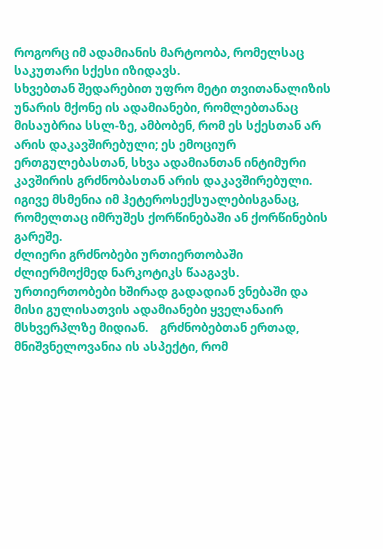როგორც იმ ადამიანის მარტოობა, რომელსაც საკუთარი სქესი იზიდავს.
სხვებთან შედარებით უფრო მეტი თვითანალიზის უნარის მქონე ის ადამიანები, რომლებთანაც მისაუბრია სსლ-ზე, ამბობენ, რომ ეს სქესთან არ არის დაკავშირებული; ეს ემოციურ ერთგულებასთან, სხვა ადამიანთან ინტიმური კავშირის გრძნობასთან არის დაკავშირებული. იგივე მსმენია იმ ჰეტეროსექსუალებისგანაც, რომელთაც იმრუშეს ქორწინებაში ან ქორწინების გარეშე.
ძლიერი გრძნობები ურთიერთობაში ძლიერმოქმედ ნარკოტიკს წააგავს.  ურთიერთობები ხშირად გადადიან ვნებაში და მისი გულისათვის ადამიანები ყველანაირ მსხვერპლზე მიდიან.    გრძნობებთან ერთად, მნიშვნელოვანია ის ასპექტი, რომ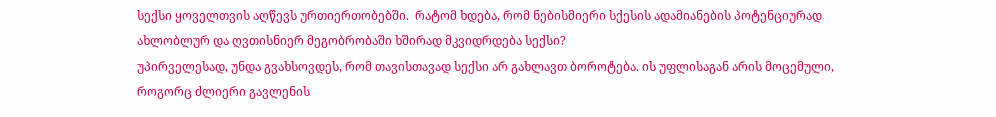სექსი ყოველთვის აღწევს ურთიერთობებში.  რატომ ხდება, რომ ნებისმიერი სქესის ადამიანების პოტენციურად ახლობლურ და ღვთისნიერ მეგობრობაში ხშირად მკვიდრდება სექსი?
უპირველესად, უნდა გვახსოვდეს, რომ თავისთავად სექსი არ გახლავთ ბოროტება. ის უფლისაგან არის მოცემული, როგორც ძლიერი გავლენის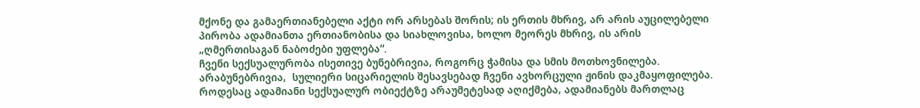მქონე და გამაერთიანებელი აქტი ორ არსებას შორის; ის ერთის მხრივ, არ არის აუცილებელი პირობა ადამიანთა ერთიანობისა და სიახლოვისა, ხოლო მეორეს მხრივ, ის არის „ღმერთისაგან ნაბოძები უფლება“.
ჩვენი სექსუალურობა ისეთივე ბუნებრივია, როგორც ჭამისა და სმის მოთხოვნილება. არაბუნებრივია,  სულიერი სიცარიელის შესავსებად ჩვენი ავხორცული ჟინის დაკმაყოფილება. როდესაც ადამიანი სექსუალურ ობიექტზე არაუმეტესად აღიქმება, ადამიანებს მართლაც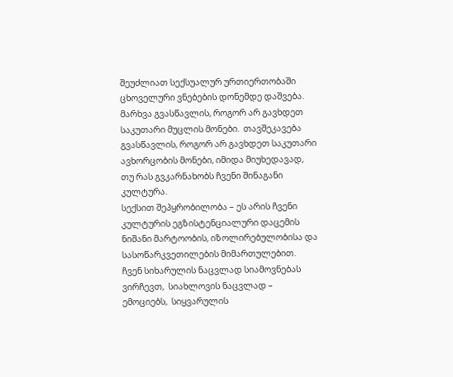შეუძლიათ სექსუალურ ურთიერთობაში ცხოველური ვნებების დონემდე დაშვება.  მარხვა გვასწავლის, როგორ არ გავხდეთ საკუთარი მუცლის მონები.  თავშეკავება გვასწავლის, როგორ არ გავხდეთ საკუთარი ავხორცობის მონები, იმიდა მიუხედავად, თუ რას გვკარნახობს ჩვენი შინაგანი კულტურა.
სექსით შეპყრობილობა – ეს არის ჩვენი კულტურის ეგზისტენციალური დაცემის ნიშანი მარტოობის, იზოლირებულობისა და სასოწარკვეთილების მიმართულებით.  ჩვენ სიხარულის ნაცვლად სიამოვნებას ვირჩევთ,  სიახლოვის ნაცვლად – ემოციებს,  სიყვარულის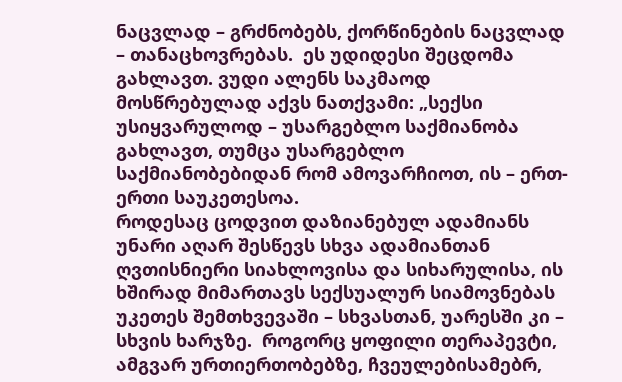ნაცვლად – გრძნობებს, ქორწინების ნაცვლად – თანაცხოვრებას.  ეს უდიდესი შეცდომა გახლავთ. ვუდი ალენს საკმაოდ მოსწრებულად აქვს ნათქვამი: „სექსი უსიყვარულოდ – უსარგებლო საქმიანობა გახლავთ, თუმცა უსარგებლო საქმიანობებიდან რომ ამოვარჩიოთ, ის – ერთ-ერთი საუკეთესოა.
როდესაც ცოდვით დაზიანებულ ადამიანს    უნარი აღარ შესწევს სხვა ადამიანთან ღვთისნიერი სიახლოვისა და სიხარულისა, ის ხშირად მიმართავს სექსუალურ სიამოვნებას უკეთეს შემთხვევაში – სხვასთან, უარესში კი – სხვის ხარჯზე.  როგორც ყოფილი თერაპევტი, ამგვარ ურთიერთობებზე, ჩვეულებისამებრ,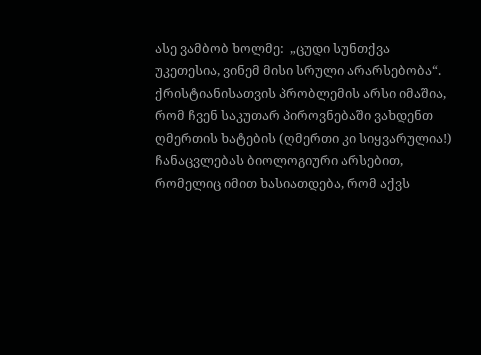ასე ვამბობ ხოლმე:  „ცუდი სუნთქვა უკეთესია, ვინემ მისი სრული არარსებობა“.   ქრისტიანისათვის პრობლემის არსი იმაშია, რომ ჩვენ საკუთარ პიროვნებაში ვახდენთ ღმერთის ხატების (ღმერთი კი სიყვარულია!) ჩანაცვლებას ბიოლოგიური არსებით, რომელიც იმით ხასიათდება, რომ აქვს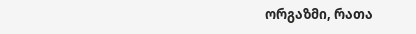ორგაზმი, რათა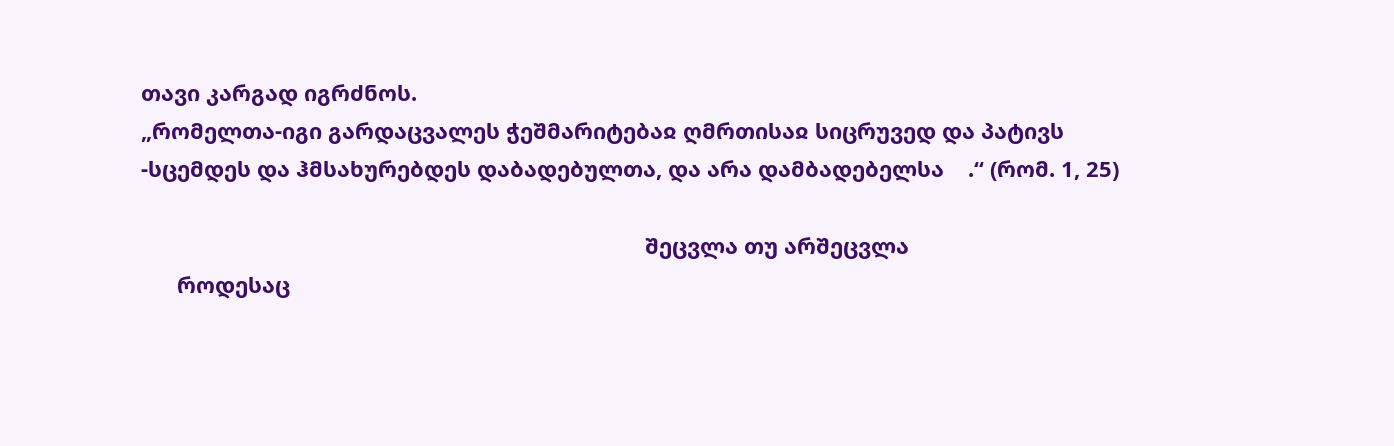თავი კარგად იგრძნოს.
„რომელთა-იგი გარდაცვალეს ჭეშმარიტებაჲ ღმრთისაჲ სიცრუვედ და პატივს -სცემდეს და ჰმსახურებდეს დაბადებულთა, და არა დამბადებელსა    .“ (რომ. 1, 25)

                                                                                    შეცვლა თუ არშეცვლა
      როდესაც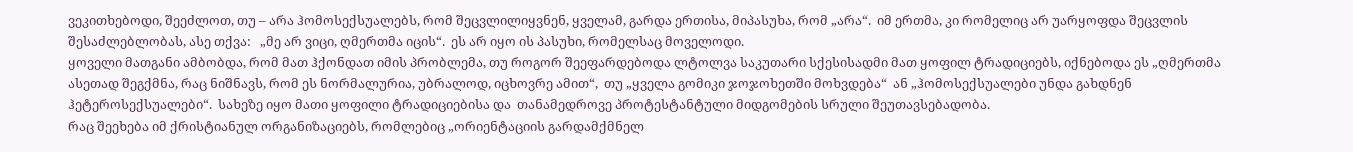ვეკითხებოდი, შეეძლოთ, თუ – არა ჰომოსექსუალებს, რომ შეცვლილიყვნენ, ყველამ, გარდა ერთისა, მიპასუხა, რომ „არა“.  იმ ერთმა, კი რომელიც არ უარყოფდა შეცვლის შესაძლებლობას, ასე თქვა:   „მე არ ვიცი, ღმერთმა იცის“.  ეს არ იყო ის პასუხი, რომელსაც მოველოდი.
ყოველი მათგანი ამბობდა, რომ მათ ჰქონდათ იმის პრობლემა, თუ როგორ შეეფარდებოდა ლტოლვა საკუთარი სქესისადმი მათ ყოფილ ტრადიციებს, იქნებოდა ეს „ღმერთმა ასეთად შეგქმნა, რაც ნიშნავს, რომ ეს ნორმალურია, უბრალოდ, იცხოვრე ამით“,  თუ „ყველა გომიკი ჯოჯოხეთში მოხვდება“  ან „ჰომოსექსუალები უნდა გახდნენ  ჰეტეროსექსუალები“.  სახეზე იყო მათი ყოფილი ტრადიციებისა და  თანამედროვე პროტესტანტული მიდგომების სრული შეუთავსებადობა.
რაც შეეხება იმ ქრისტიანულ ორგანიზაციებს, რომლებიც „ორიენტაციის გარდამქმნელ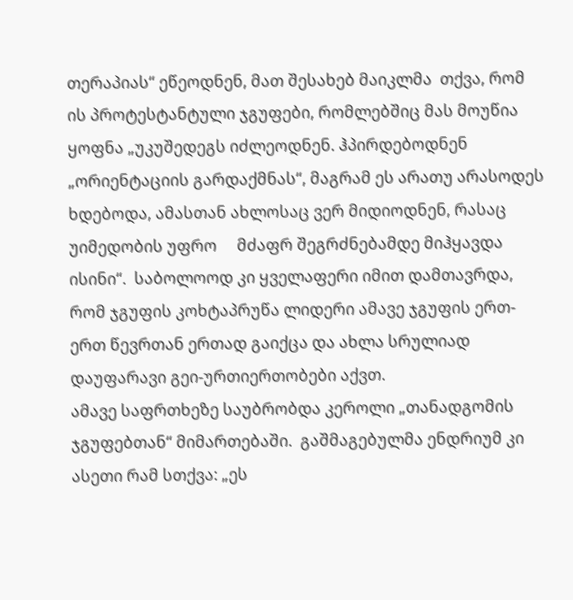თერაპიას“ ეწეოდნენ, მათ შესახებ მაიკლმა  თქვა, რომ ის პროტესტანტული ჯგუფები, რომლებშიც მას მოუწია ყოფნა „უკუშედეგს იძლეოდნენ. ჰპირდებოდნენ „ორიენტაციის გარდაქმნას“, მაგრამ ეს არათუ არასოდეს ხდებოდა, ამასთან ახლოსაც ვერ მიდიოდნენ, რასაც უიმედობის უფრო     მძაფრ შეგრძნებამდე მიჰყავდა ისინი“.  საბოლოოდ კი ყველაფერი იმით დამთავრდა, რომ ჯგუფის კოხტაპრუწა ლიდერი ამავე ჯგუფის ერთ-ერთ წევრთან ერთად გაიქცა და ახლა სრულიად დაუფარავი გეი-ურთიერთობები აქვთ.
ამავე საფრთხეზე საუბრობდა კეროლი „თანადგომის ჯგუფებთან“ მიმართებაში.  გაშმაგებულმა ენდრიუმ კი ასეთი რამ სთქვა: „ეს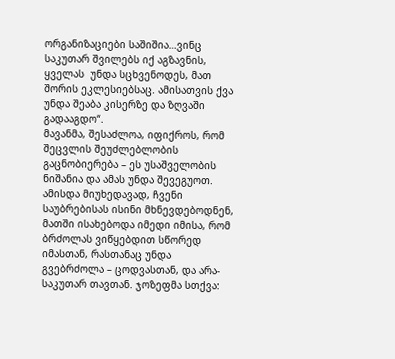ორგანიზაციები საშიშია…ვინც საკუთარ შვილებს იქ აგზავნის, ყველას  უნდა სცხვენოდეს, მათ შორის ეკლესიებსაც. ამისათვის ქვა უნდა შეაბა კისერზე და ზღვაში გადააგდო“.
მავანმა, შესაძლოა, იფიქროს, რომ შეცვლის შეუძლებლობის გაცნობიერება – ეს უსაშველობის ნიშანია და ამას უნდა შევეგუოთ.  ამისდა მიუხედავად, ჩვენი საუბრებისას ისინი მხნევდებოდნენ, მათში ისახებოდა იმედი იმისა, რომ ბრძოლას ვიწყებდით სწორედ იმასთან, რასთანაც უნდა გვებრძოლა – ცოდვასთან, და არა-საკუთარ თავთან. ჯოზეფმა სთქვა: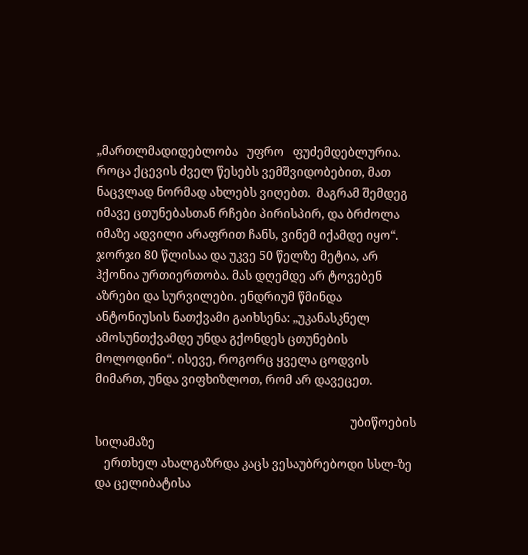„მართლმადიდებლობა   უფრო   ფუძემდებლურია.  როცა ქცევის ძველ წესებს ვემშვიდობებით, მათ ნაცვლად ნორმად ახლებს ვიღებთ.  მაგრამ შემდეგ იმავე ცთუნებასთან რჩები პირისპირ, და ბრძოლა იმაზე ადვილი არაფრით ჩანს, ვინემ იქამდე იყო“.
ჯორჯი 80 წლისაა და უკვე 50 წელზე მეტია, არ ჰქონია ურთიერთობა. მას დღემდე არ ტოვებენ აზრები და სურვილები. ენდრიუმ წმინდა ანტონიუსის ნათქვამი გაიხსენა: „უკანასკნელ ამოსუნთქვამდე უნდა გქონდეს ცთუნების მოლოდინი“. ისევე, როგორც ყველა ცოდვის მიმართ, უნდა ვიფხიზლოთ, რომ არ დავეცეთ.

                                                                                     უბიწოების სილამაზე
   ერთხელ ახალგაზრდა კაცს ვესაუბრებოდი სსლ-ზე და ცელიბატისა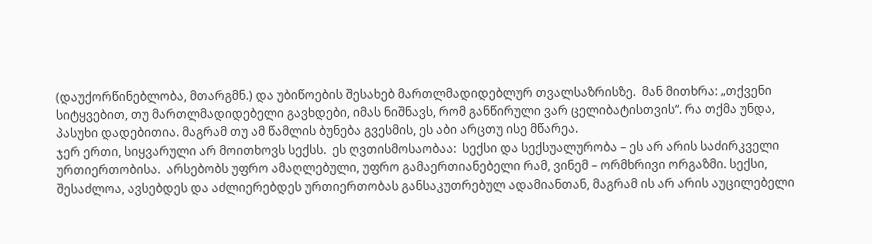(დაუქორწინებლობა, მთარგმნ.) და უბიწოების შესახებ მართლმადიდებლურ თვალსაზრისზე.  მან მითხრა: „თქვენი სიტყვებით, თუ მართლმადიდებელი გავხდები, იმას ნიშნავს, რომ განწირული ვარ ცელიბატისთვის“. რა თქმა უნდა, პასუხი დადებითია. მაგრამ თუ ამ წამლის ბუნება გვესმის, ეს აბი არცთუ ისე მწარეა.
ჯერ ერთი, სიყვარული არ მოითხოვს სექსს.  ეს ღვთისმოსაობაა:  სექსი და სექსუალურობა – ეს არ არის საძირკველი ურთიერთობისა.  არსებობს უფრო ამაღლებული, უფრო გამაერთიანებელი რამ, ვინემ – ორმხრივი ორგაზმი. სექსი, შესაძლოა, ავსებდეს და აძლიერებდეს ურთიერთობას განსაკუთრებულ ადამიანთან, მაგრამ ის არ არის აუცილებელი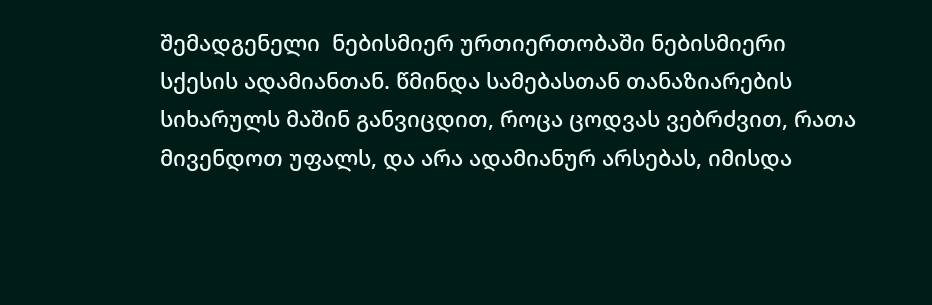შემადგენელი  ნებისმიერ ურთიერთობაში ნებისმიერი სქესის ადამიანთან. წმინდა სამებასთან თანაზიარების სიხარულს მაშინ განვიცდით, როცა ცოდვას ვებრძვით, რათა მივენდოთ უფალს, და არა ადამიანურ არსებას, იმისდა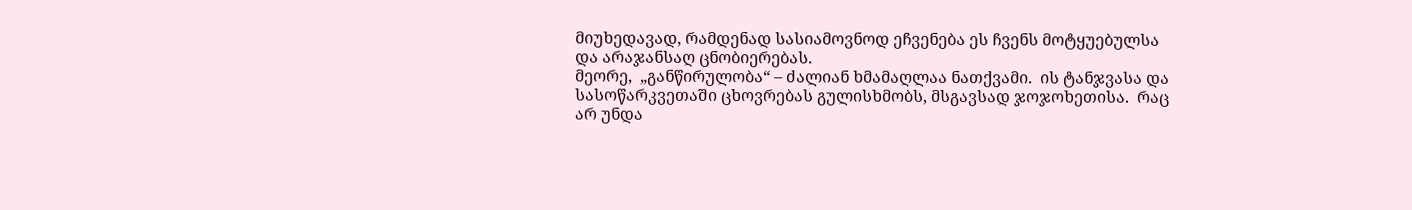მიუხედავად, რამდენად სასიამოვნოდ ეჩვენება ეს ჩვენს მოტყუებულსა და არაჯანსაღ ცნობიერებას.
მეორე,  „განწირულობა“ – ძალიან ხმამაღლაა ნათქვამი.  ის ტანჯვასა და სასოწარკვეთაში ცხოვრებას გულისხმობს, მსგავსად ჯოჯოხეთისა.  რაც არ უნდა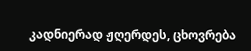კადნიერად ჟღერდეს, ცხოვრება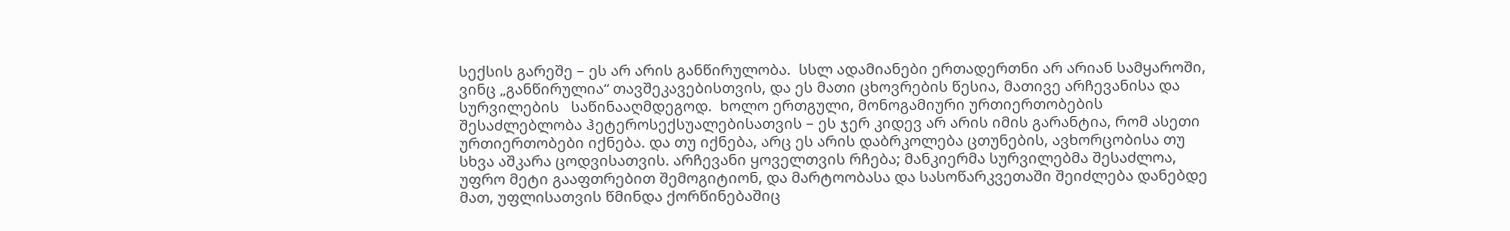სექსის გარეშე – ეს არ არის განწირულობა.  სსლ ადამიანები ერთადერთნი არ არიან სამყაროში, ვინც „განწირულია“ თავშეკავებისთვის, და ეს მათი ცხოვრების წესია, მათივე არჩევანისა და სურვილების   საწინააღმდეგოდ.  ხოლო ერთგული, მონოგამიური ურთიერთობების შესაძლებლობა ჰეტეროსექსუალებისათვის – ეს ჯერ კიდევ არ არის იმის გარანტია, რომ ასეთი ურთიერთობები იქნება. და თუ იქნება, არც ეს არის დაბრკოლება ცთუნების, ავხორცობისა თუ სხვა აშკარა ცოდვისათვის. არჩევანი ყოველთვის რჩება; მანკიერმა სურვილებმა შესაძლოა, უფრო მეტი გააფთრებით შემოგიტიონ, და მარტოობასა და სასოწარკვეთაში შეიძლება დანებდე მათ, უფლისათვის წმინდა ქორწინებაშიც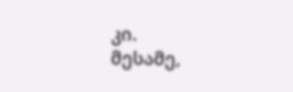კი.
მესამე,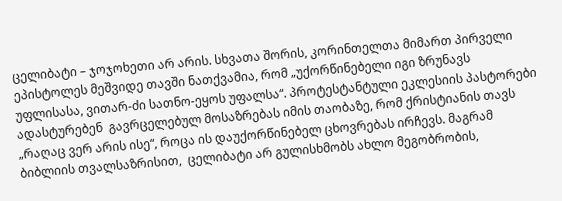ცელიბატი – ჯოჯოხეთი არ არის. სხვათა შორის, კორინთელთა მიმართ პირველი ეპისტოლეს მეშვიდე თავში ნათქვამია, რომ „უქორწინებელი იგი ზრუნავს უფლისასა, ვითარ-ძი სათნო-ეყოს უფალსა“. პროტესტანტული ეკლესიის პასტორები ადასტურებენ  გავრცელებულ მოსაზრებას იმის თაობაზე, რომ ქრისტიანის თავს „რაღაც ვერ არის ისე“, როცა ის დაუქორწინებელ ცხოვრებას ირჩევს. მაგრამ ბიბლიის თვალსაზრისით,  ცელიბატი არ გულისხმობს ახლო მეგობრობის,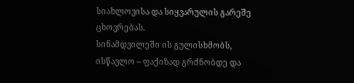სიახლოვისა და სიყვარულის გარეშე ცხოვრებას.
სინამდვილეში ის გულისხმობს,  ისწავლო – ფაქიზად გრძნობდე და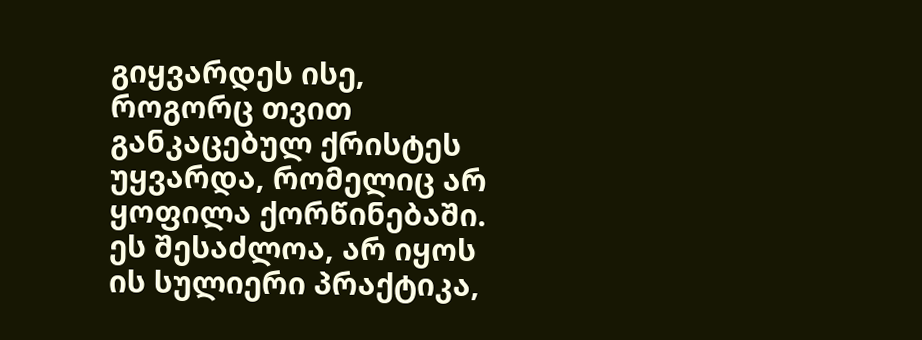გიყვარდეს ისე, როგორც თვით განკაცებულ ქრისტეს უყვარდა, რომელიც არ ყოფილა ქორწინებაში.  ეს შესაძლოა, არ იყოს ის სულიერი პრაქტიკა,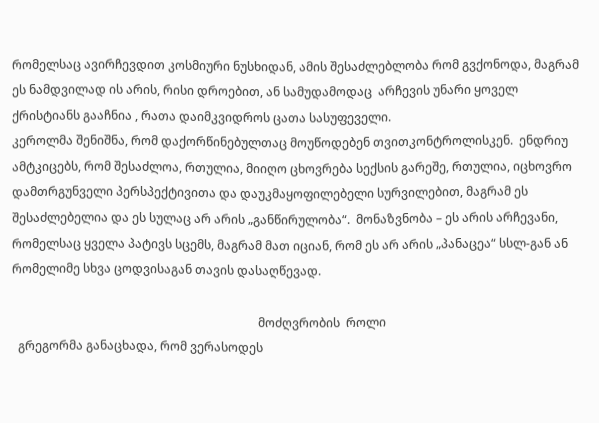რომელსაც ავირჩევდით კოსმიური ნუსხიდან, ამის შესაძლებლობა რომ გვქონოდა, მაგრამ ეს ნამდვილად ის არის, რისი დროებით, ან სამუდამოდაც  არჩევის უნარი ყოველ ქრისტიანს გააჩნია , რათა დაიმკვიდროს ცათა სასუფეველი.
კეროლმა შენიშნა, რომ დაქორწინებულთაც მოუწოდებენ თვითკონტროლისკენ.  ენდრიუ ამტკიცებს, რომ შესაძლოა, რთულია, მიიღო ცხოვრება სექსის გარეშე, რთულია, იცხოვრო დამთრგუნველი პერსპექტივითა და დაუკმაყოფილებელი სურვილებით, მაგრამ ეს შესაძლებელია და ეს სულაც არ არის „განწირულობა“.  მონაზვნობა – ეს არის არჩევანი, რომელსაც ყველა პატივს სცემს, მაგრამ მათ იციან, რომ ეს არ არის „პანაცეა“ სსლ-გან ან რომელიმე სხვა ცოდვისაგან თავის დასაღწევად.

                                                                                  მოძღვრობის  როლი
  გრეგორმა განაცხადა, რომ ვერასოდეს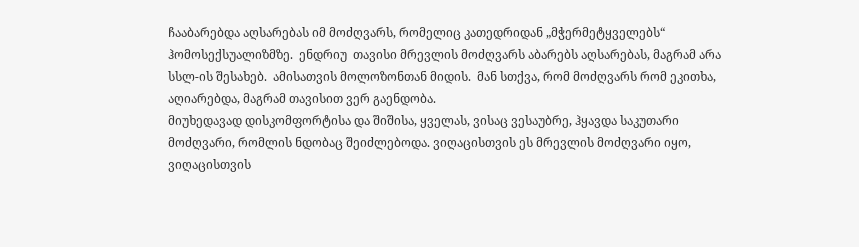ჩააბარებდა აღსარებას იმ მოძღვარს, რომელიც კათედრიდან „მჭერმეტყველებს“ ჰომოსექსუალიზმზე.  ენდრიუ  თავისი მრევლის მოძღვარს აბარებს აღსარებას, მაგრამ არა სსლ-ის შესახებ.  ამისათვის მოლოზონთან მიდის.  მან სთქვა, რომ მოძღვარს რომ ეკითხა, აღიარებდა, მაგრამ თავისით ვერ გაენდობა.
მიუხედავად დისკომფორტისა და შიშისა, ყველას, ვისაც ვესაუბრე, ჰყავდა საკუთარი მოძღვარი, რომლის ნდობაც შეიძლებოდა. ვიღაცისთვის ეს მრევლის მოძღვარი იყო, ვიღაცისთვის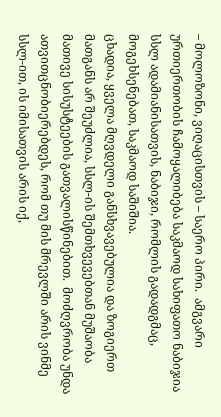– მოლოზონი, ვიღაცისთვის – საერო პირი.  ამგვარი ურთიერთობის ჩამოყალიბება საკმაოდ სახიფათო ნაბიჯია სსლ ადამიანისათვის, ნაბიჯი, რომლის გადადგმაც, მოგეხსენებათ, საკმაოდ საშიშია.
ცხადია, ყველა მღვდელი განსხვავებულია და ზოგიერთ მათგანს არ შეუძლია, სსლ-ის შემთხვევებთან მუშაობა მათივე სისუსტეების გათვალისწინებით.  მოძღვრობა უნდა ათვითცნობიერებდეს, რომ თუ მის მრევლში არის ვინმე სსლ-ით, ის იმისათვის არის იქ,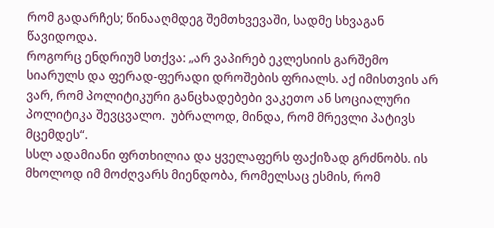რომ გადარჩეს; წინააღმდეგ შემთხვევაში, სადმე სხვაგან წავიდოდა.
როგორც ენდრიუმ სთქვა: „არ ვაპირებ ეკლესიის გარშემო სიარულს და ფერად-ფერადი დროშების ფრიალს. აქ იმისთვის არ ვარ, რომ პოლიტიკური განცხადებები ვაკეთო ან სოციალური პოლიტიკა შევცვალო.  უბრალოდ, მინდა, რომ მრევლი პატივს მცემდეს“.
სსლ ადამიანი ფრთხილია და ყველაფერს ფაქიზად გრძნობს. ის მხოლოდ იმ მოძღვარს მიენდობა, რომელსაც ესმის, რომ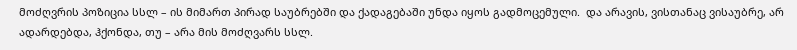მოძღვრის პოზიცია სსლ – ის მიმართ პირად საუბრებში და ქადაგებაში უნდა იყოს გადმოცემული.  და არავის, ვისთანაც ვისაუბრე, არ ადარდებდა, ჰქონდა, თუ – არა მის მოძღვარს სსლ.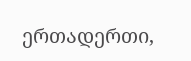ერთადერთი,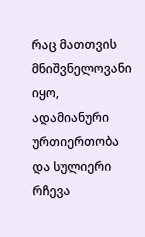რაც მათთვის მნიშვნელოვანი იყო, ადამიანური ურთიერთობა და სულიერი რჩევა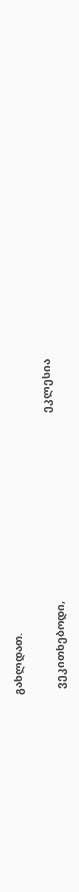გახლდათ.

                                                                                              ეკლესია
  ვეკითხებოდი,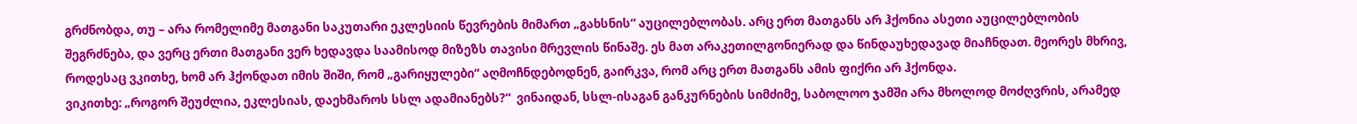გრძნობდა, თუ – არა რომელიმე მათგანი საკუთარი ეკლესიის წევრების მიმართ „გახსნის“ აუცილებლობას. არც ერთ მათგანს არ ჰქონია ასეთი აუცილებლობის შეგრძნება, და ვერც ერთი მათგანი ვერ ხედავდა საამისოდ მიზეზს თავისი მრევლის წინაშე. ეს მათ არაკეთილგონიერად და წინდაუხედავად მიაჩნდათ. მეორეს მხრივ, როდესაც ვკითხე, ხომ არ ჰქონდათ იმის შიში, რომ „გარიყულები“ აღმოჩნდებოდნენ, გაირკვა, რომ არც ერთ მათგანს ამის ფიქრი არ ჰქონდა.
ვიკითხე: „როგორ შეუძლია, ეკლესიას, დაეხმაროს სსლ ადამიანებს?“  ვინაიდან, სსლ-ისაგან განკურნების სიმძიმე, საბოლოო ჯამში არა მხოლოდ მოძღვრის, არამედ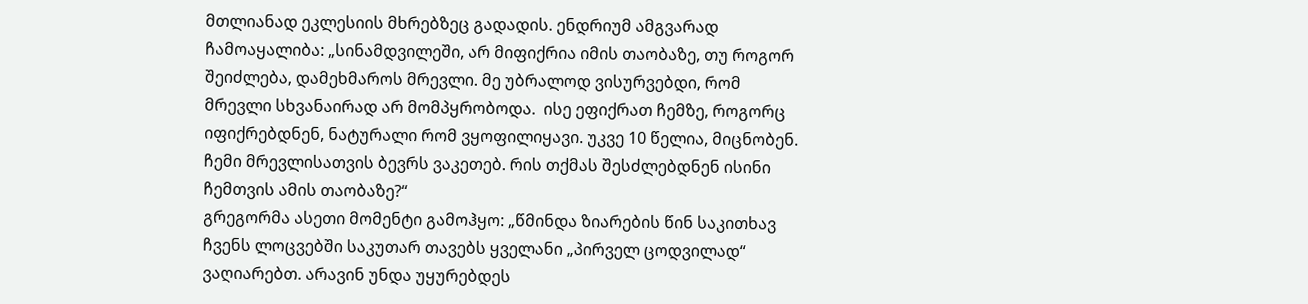მთლიანად ეკლესიის მხრებზეც გადადის. ენდრიუმ ამგვარად ჩამოაყალიბა: „სინამდვილეში, არ მიფიქრია იმის თაობაზე, თუ როგორ შეიძლება, დამეხმაროს მრევლი. მე უბრალოდ ვისურვებდი, რომ მრევლი სხვანაირად არ მომპყრობოდა.  ისე ეფიქრათ ჩემზე, როგორც იფიქრებდნენ, ნატურალი რომ ვყოფილიყავი. უკვე 10 წელია, მიცნობენ. ჩემი მრევლისათვის ბევრს ვაკეთებ. რის თქმას შესძლებდნენ ისინი ჩემთვის ამის თაობაზე?“
გრეგორმა ასეთი მომენტი გამოჰყო: „წმინდა ზიარების წინ საკითხავ ჩვენს ლოცვებში საკუთარ თავებს ყველანი „პირველ ცოდვილად“ ვაღიარებთ. არავინ უნდა უყურებდეს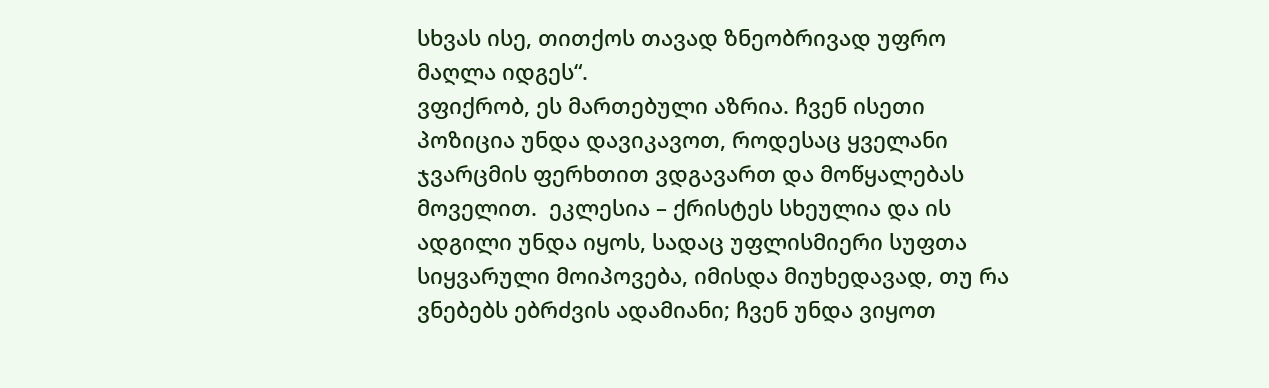სხვას ისე, თითქოს თავად ზნეობრივად უფრო მაღლა იდგეს“.
ვფიქრობ, ეს მართებული აზრია. ჩვენ ისეთი პოზიცია უნდა დავიკავოთ, როდესაც ყველანი ჯვარცმის ფერხთით ვდგავართ და მოწყალებას მოველით.  ეკლესია – ქრისტეს სხეულია და ის ადგილი უნდა იყოს, სადაც უფლისმიერი სუფთა სიყვარული მოიპოვება, იმისდა მიუხედავად, თუ რა ვნებებს ებრძვის ადამიანი; ჩვენ უნდა ვიყოთ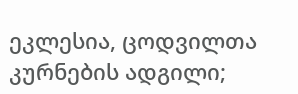ეკლესია, ცოდვილთა კურნების ადგილი;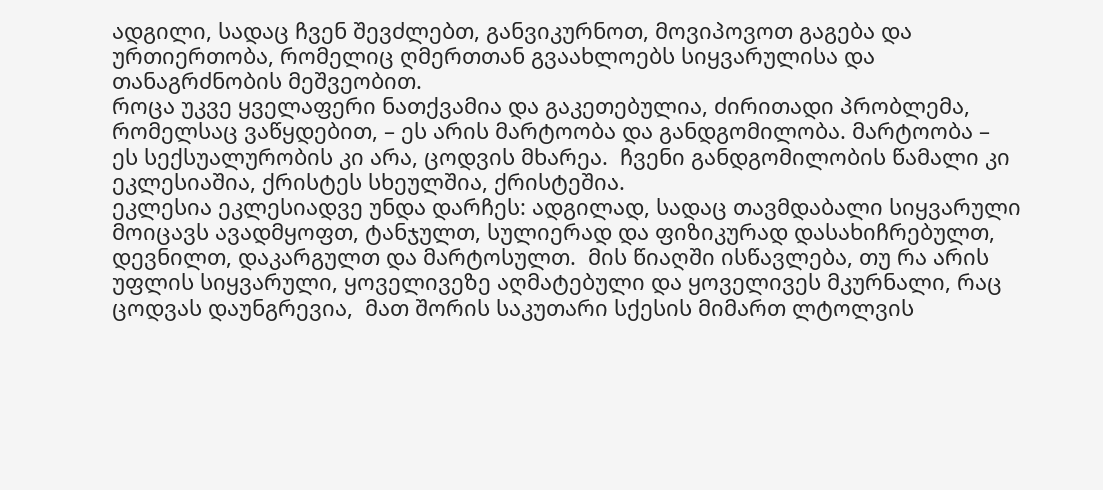ადგილი, სადაც ჩვენ შევძლებთ, განვიკურნოთ, მოვიპოვოთ გაგება და ურთიერთობა, რომელიც ღმერთთან გვაახლოებს სიყვარულისა და თანაგრძნობის მეშვეობით.
როცა უკვე ყველაფერი ნათქვამია და გაკეთებულია, ძირითადი პრობლემა, რომელსაც ვაწყდებით, – ეს არის მარტოობა და განდგომილობა. მარტოობა – ეს სექსუალურობის კი არა, ცოდვის მხარეა.  ჩვენი განდგომილობის წამალი კი ეკლესიაშია, ქრისტეს სხეულშია, ქრისტეშია.
ეკლესია ეკლესიადვე უნდა დარჩეს: ადგილად, სადაც თავმდაბალი სიყვარული მოიცავს ავადმყოფთ, ტანჯულთ, სულიერად და ფიზიკურად დასახიჩრებულთ, დევნილთ, დაკარგულთ და მარტოსულთ.  მის წიაღში ისწავლება, თუ რა არის უფლის სიყვარული, ყოველივეზე აღმატებული და ყოველივეს მკურნალი, რაც ცოდვას დაუნგრევია,  მათ შორის საკუთარი სქესის მიმართ ლტოლვის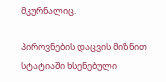მკურნალიც.

პიროვნების დაცვის მიზნით სტატიაში ხსენებული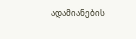ადამიანების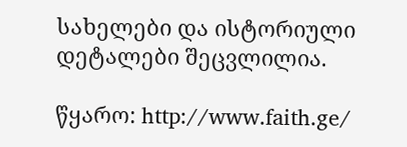სახელები და ისტორიული დეტალები შეცვლილია.

წყარო: http://www.faith.ge/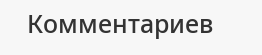Комментариев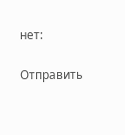нет:

Отправить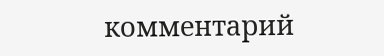комментарий